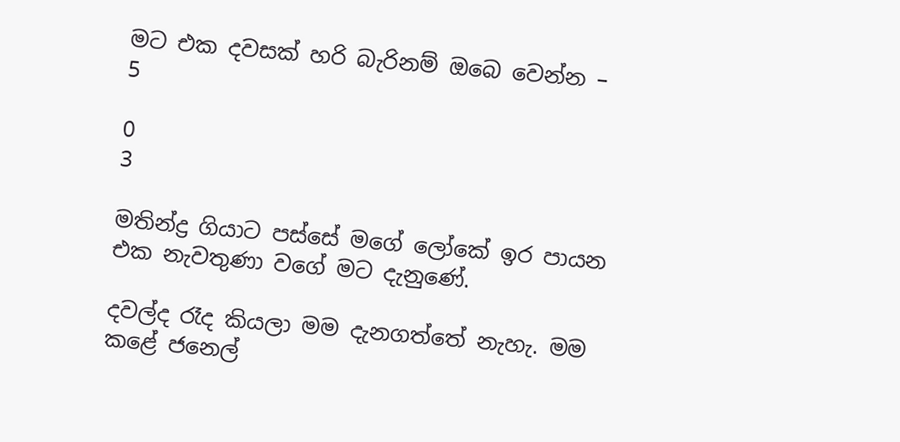මට එක දවසක් හරි බැරිනම් ඔබෙ වෙන්න – 5

0
3

මතින්ද්‍ර ගියාට පස්සේ මගේ ලෝකේ ඉර පායන එක නැවතුණා වගේ මට දැනුණේ.

දවල්ද රෑද කියලා මම දැනගත්තේ නැහැ. මම කළේ ජනෙල්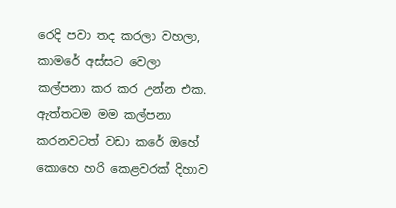රෙදි පවා තද කරලා වහලා, කාමරේ අස්සට වෙලා කල්පනා කර කර උන්න එක. ඇත්තටම මම කල්පනා කරනවටත් වඩා කරේ ඔහේ කොහෙ හරි කෙළවරක් දිහාව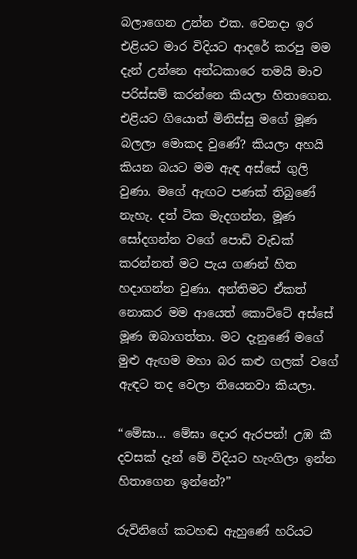බලාගෙන උන්න එක. වෙනදා ඉර එළියට මාර විදියට ආදරේ කරපු මම දැන් උන්නෙ අන්ධකාරෙ තමයි මාව පරිස්සම් කරන්නෙ කියලා හිතාගෙන. එළියට ගියොත් මිනිස්සු මගේ මූණ බලලා මොකද වුණේ? කියලා අහයි කියන බයට මම ඇඳ අස්සේ ගුලි වුණා. මගේ ඇඟට පණක් තිබුණේ නැහැ. දත් ටික මැදගන්න, මූණ සෝදගන්න වගේ පොඩි වැඩක් කරන්නත් මට පැය ගණන් හිත හදාගන්න වුණා. අන්තිමට ඒකත් නොකර මම ආයෙත් කොට්ටේ අස්සේ මූණ ඔබාගත්තා. මට දැනුණේ මගේ මුළු ඇඟම මහා බර කළු ගලක් වගේ ඇඳට තද වෙලා තියෙනවා කියලා.

“මේඝා… මේඝා දොර ඇරපන්! උඹ කී දවසක් දැන් මේ විදියට හැංගිලා ඉන්න හිතාගෙන ඉන්නේ?”

රුවිනිගේ කටහඬ ඇහුණේ හරියට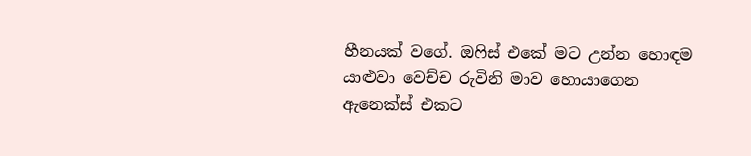හීනයක් වගේ. ඔෆිස් එකේ මට උන්න හොඳම යාළුවා වෙච්ච රුවිනි මාව හොයාගෙන ඇනෙක්ස් එකට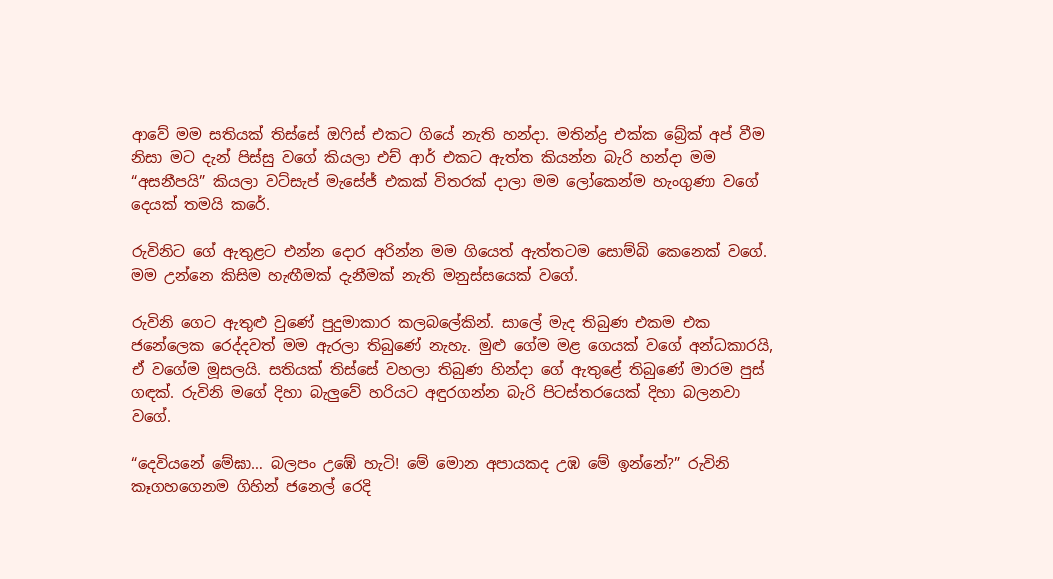ආවේ මම සතියක් තිස්සේ ඔෆිස් එකට ගියේ නැති හන්දා. මතින්ද්‍ර එක්ක බ්‍රේක් අප් වීම නිසා මට දැන් පිස්සු වගේ කියලා එච් ආර් එකට ඇත්ත කියන්න බැරි හන්දා මම  “අසනීපයි” කියලා වට්සැප් මැසේජ් එකක් විතරක් දාලා මම ලෝකෙන්ම හැංගුණා වගේ දෙයක් තමයි කරේ.

රුවිනිට ගේ ඇතුළට එන්න දොර අරින්න මම ගියෙත් ඇත්තටම සොම්බි කෙනෙක් වගේ. මම උන්නෙ කිසිම හැඟීමක් දැනීමක් නැති මනුස්සයෙක් වගේ.

රුවිනි ගෙට ඇතුළු වුණේ පුදුමාකාර කලබලේකින්. සාලේ මැද තිබුණ එකම එක ජනේලෙක රෙද්දවත් මම ඇරලා තිබුණේ නැහැ. මුළු ගේම මළ ගෙයක් වගේ අන්ධකාරයි, ඒ වගේම මූසලයි. සතියක් තිස්සේ වහලා තිබුණ හින්දා ගේ ඇතුළේ තිබුණේ මාරම පුස් ගඳක්. රුවිනි මගේ දිහා බැලුවේ හරියට අඳුරගන්න බැරි පිටස්තරයෙක් දිහා බලනවා වගේ.

“දෙවියනේ මේඝා… බලපං උඹේ හැටි! මේ මොන අපායකද උඹ මේ ඉන්නේ?” රුවිනි කෑගහගෙනම ගිහින් ජනෙල් රෙදි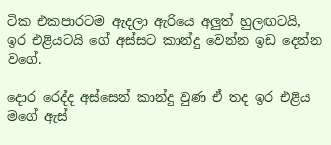ටික එකපාරටම ඇදලා ඇරියෙ අලුත් හුලඟටයි, ඉර එළියටයි ගේ අස්සට කාන්දු වෙන්න ඉඩ දෙන්න වගේ.

දොර රෙද්ද අස්සෙන් කාන්දු වුණ ඒ තද ඉර එළිය මගේ ඇස්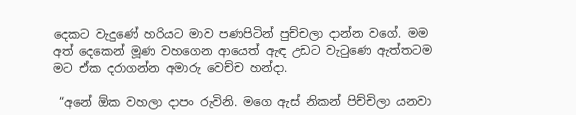දෙකට වැදුණේ හරියට මාව පණපිටින් පුච්චලා දාන්න වගේ. මම අත් දෙකෙන් මූණ වහගෙන ආයෙත් ඇඳ උඩට වැටුණෙ ඇත්තටම මට ඒක දරාගන්න අමාරු වෙච්ච හන්දා.

 “අනේ ඕක වහලා දාපං රුවිනි. මගෙ ඇස් නිකන් පිච්චිලා යනවා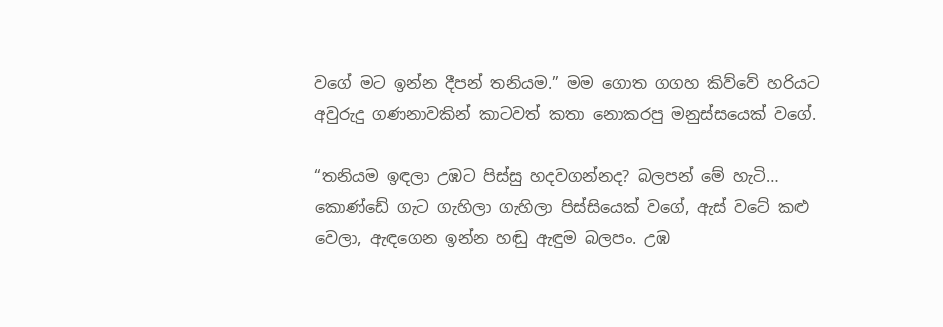වගේ මට ඉන්න දීපන් තනියම.” මම ගොත ගගහ කිව්වේ හරියට අවුරුදු ගණනාවකින් කාටවත් කතා නොකරපු මනුස්සයෙක් වගේ.

“තනියම ඉඳලා උඹට පිස්සු හදවගන්නද? බලපන් මේ හැටි… කොණ්ඩේ ගැට ගැහිලා ගැහිලා පිස්සියෙක් වගේ, ඇස් වටේ කළු වෙලා, ඇඳගෙන ඉන්න හඬු ඇඳුම බලපං. උඹ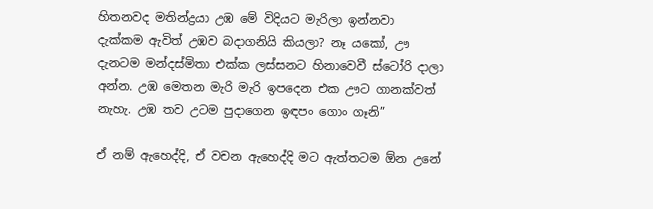හිතනවද මතින්ද්‍රයා උඹ මේ විදියට මැරිලා ඉන්නවා දැක්කම ඇවිත් උඹව බදාගනියි කියලා? නෑ ‍යකෝ, ඌ දැනටම මන්දස්මිතා එක්ක ලස්සනට හිනාවෙවී ස්ටෝරි දාලා අන්න. උඹ මෙතන මැරි මැරි ඉපදෙන එක ඌට ගානක්වත් නැහැ. උඹ තව උටම පුදාගෙන ඉඳපං ගොං ගෑනි”

ඒ නම් ඇහෙද්දි, ඒ වචන ඇහෙද්දි මට ඇත්තටම ඕන උනේ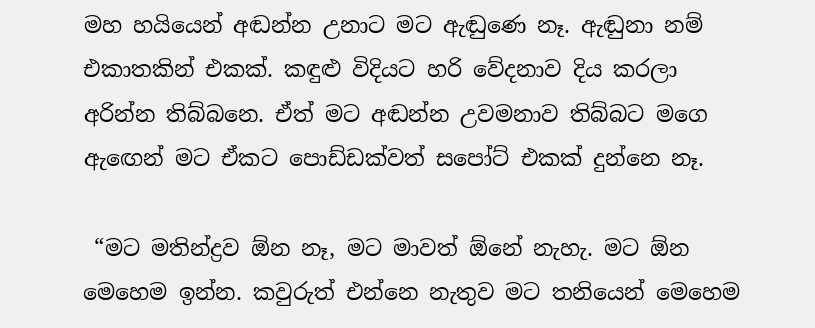මහ හයියෙන් අඬන්න උනාට මට ඇඬුණෙ නෑ. ඇඬුනා නම් එකාතකින් එකක්. කඳුළු විදියට හරි වේදනාව දිය කරලා අරින්න තිබ්බනෙ. ඒත් මට අඬන්න උවමනාව තිබ්බට මගෙ ඇඟෙන් මට ඒකට පොඩ්ඩක්වත් සපෝට් එකක් දුන්නෙ නෑ.

 “මට මතින්ද්‍රව ඕන නෑ, මට මාවත් ඕනේ නැහැ. මට ඕන මෙහෙම ඉන්න. කවුරුත් එන්නෙ නැතුව මට තනියෙන් මෙහෙම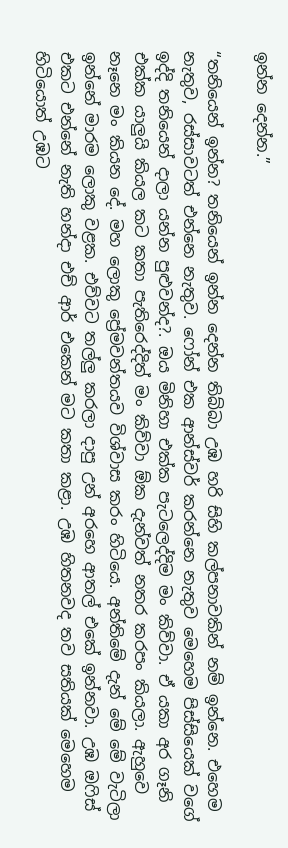ඉන්න දෙන්න.”

“තනියෙන් ඉන්න? තනියෙන් ඉන්න දෙන්න තිබ්බා උඹ හරි සිහි කල්පනාවකින් නම් ඉන්නෙ. එහෙම නැතුව, රස්සාවටත් එන්නෙ නැතුව. ෆෝන් එක ආන්ස්වර් කරන්නෙ නැතුව මෙහෙම පිස්සියෙක් වගේ ඉද්දි තනියෙන් දාලා යන්න පුළුවන්ද?. ඔය මිනිහා එක්ක පැටලෙද්දිම මං කිව්වා. ඒ යකා අර ගෑනි එක්ක යාලුයි කියල කට කතා පැතිරෙද්දිත් මං කිව්වා ඕක දැන්වත් නතර කරපං කියලා. ඇහුවෙ නෑනෙ මං කියන දේ. මහ ලොකු ප්‍රේමවන්තයව විශ්වාස කරං හිටියෙ. අන්තිමේ දැන් මේ මේ වැටිලා ඉන්නේ මාරම ලොකු වළක. එව්වට තල්ලු කරලා දාපු උන් අරහෙ ආතල් එකේ ඉන්නවා. උඹ ඔෆිස් එකට එන්නේ නැති හන්දා එච් ආර් එකෙන් මට කතා කළා. උඹ හිතනවද තව සතියක් මෙහෙම හිටියොත් උඹට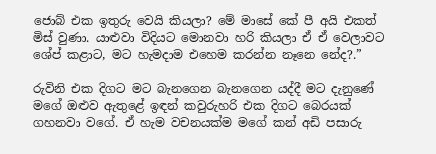ජොබ් එක ඉතුරු වෙයි කියලා? මේ මාසේ කේ පී අයි එකත් මිස් වුණා. යාළුවා විදියට මොනවා හරි කියලා ඒ ඒ වෙලාවට ශේප් කළාට, මට හැමදාම එහෙම කරන්න නෑනෙ නේද?.”

රුවිනි එක දිගට මට බැනගෙන බැනගෙන යද්දී මට දැනුණේ මගේ ඔළුව ඇතුළේ ඉඳන් කවුරුහරි එක දිගට බෙරයක් ගහනවා වගේ. ඒ හැම වචනයක්ම මගේ කන් අඩි පසාරු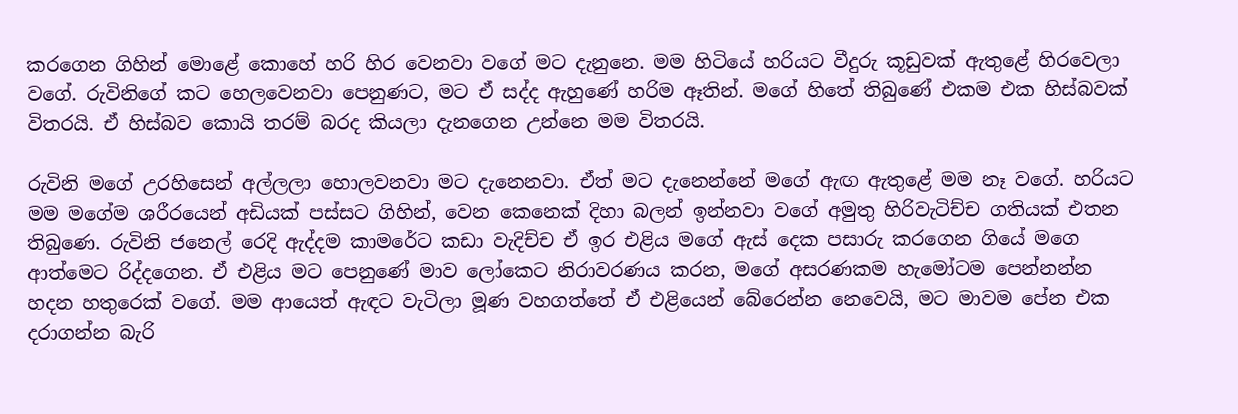කරගෙන ගිහින් මොළේ කොහේ හරි හිර වෙනවා වගේ මට දැනුනෙ. මම හිටියේ හරියට වීදුරු කූඩුවක් ඇතුළේ හිරවෙලා වගේ. රුවිනිගේ කට හෙලවෙනවා පෙනුණට, මට ඒ සද්ද ඇහුණේ හරිම ඈතින්. මගේ හිතේ තිබුණේ එකම එක හිස්බවක් විතරයි. ඒ හිස්බව කොයි තරම් බරද කියලා දැනගෙන උන්නෙ මම විතරයි.

රුවිනි මගේ උරහිසෙන් අල්ලලා හොලවනවා මට දැනෙනවා. ඒත් මට දැනෙන්නේ මගේ ඇඟ ඇතුළේ මම නෑ වගේ. හරියට මම මගේම ශරීරයෙන් අඩියක් පස්සට ගිහින්, වෙන කෙනෙක් දිහා බලන් ඉන්නවා වගේ අමුතු හිරිවැටිච්ච ගතියක් එතන තිබුණෙ. රුවිනි ජනෙල් රෙදි ඇද්දම කාමරේට කඩා වැදිච්ච ඒ ඉර එළිය මගේ ඇස් දෙක පසාරු කරගෙන ගියේ මගෙ ආත්මෙට රිද්දගෙන. ඒ එළිය මට පෙනුණේ මාව ලෝකෙට නිරාවරණය කරන, මගේ අසරණකම හැමෝටම පෙන්නන්න හදන හතුරෙක් වගේ. මම ආයෙත් ඇඳට වැටිලා මූණ වහගත්තේ ඒ එළියෙන් බේරෙන්න නෙවෙයි, මට මාවම පේන එක දරාගන්න බැරි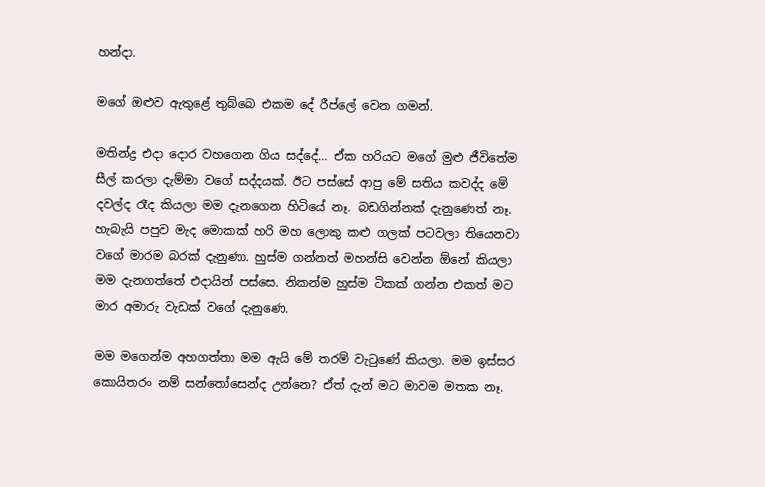හන්දා.

මගේ ඔළුව ඇතුළේ තුබ්බෙ එකම දේ රීප්ලේ වෙන ගමන්.

මතින්ද්‍ර එදා දොර වහගෙන ගිය සද්දේ… ඒක හරියට මගේ මුළු ජීවිතේම සීල් කරලා දැම්මා වගේ සද්දයක්. ඊට පස්සේ ආපු මේ සතිය කවද්ද මේ දවල්ද රෑද කියලා මම දැනගෙන හිටියේ නෑ. බඩගින්නක් දැනුණෙත් නෑ. හැබැයි පපුව මැද මොකක් හරි මහ ලොකු කළු ගලක් පටවලා තියෙනවා වගේ මාරම බරක් දැනුණා. හුස්ම ගන්නත් මහන්සි වෙන්න ඕනේ කියලා මම දැනගත්තේ එදායින් පස්සෙ. නිකන්ම හුස්ම ටිකක් ගන්න එකත් මට මාර අමාරු වැඩක් වගේ දැනුණෙ.

මම මගෙන්ම අහගත්තා මම ඇයි මේ තරම් වැටුණේ කියලා. මම ඉස්සර කොයිතරං නම් සන්තෝසෙන්ද උන්නෙ? ඒත් දැන් මට මාවම මතක නෑ.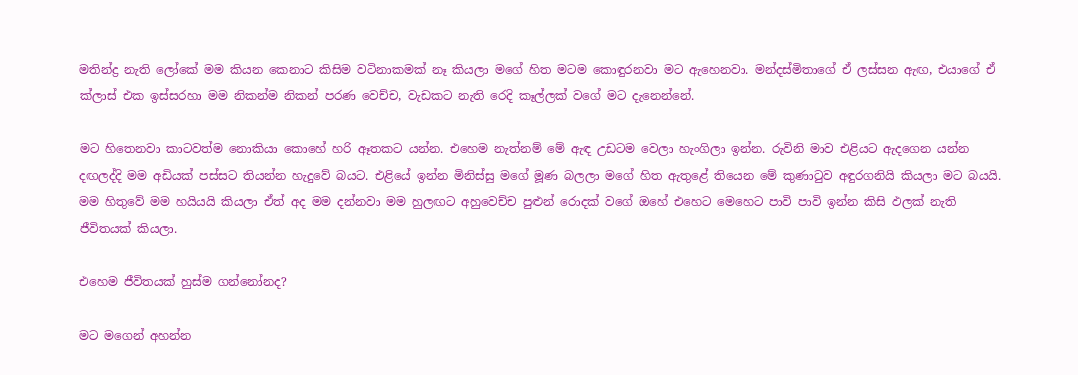මතින්ද්‍ර නැති ලෝකේ මම කියන කෙනාට කිසිම වටිනාකමක් නෑ කියලා මගේ හිත මටම කොඳුරනවා මට ඇහෙනවා. මන්දස්මිතාගේ ඒ ලස්සන ඇඟ, එයාගේ ඒ ක්ලාස් එක ඉස්සරහා මම නිකන්ම නිකන් පරණ වෙච්ච, වැඩකට නැති රෙදි කෑල්ලක් වගේ මට දැනෙන්නේ.

මට හිතෙනවා කාටවත්ම නොකියා කොහේ හරි ඈතකට යන්න. එහෙම නැත්නම් මේ ඇඳ උඩටම වෙලා හැංගිලා ඉන්න. රුවිනි මාව එළියට ඇදගෙන යන්න දඟලද්දි මම අඩියක් පස්සට තියන්න හැදුවේ බයට. එළියේ ඉන්න මිනිස්සු මගේ මූණ බලලා මගේ හිත ඇතුළේ තියෙන මේ කුණාටුව අඳුරගනියි කියලා මට බයයි. මම හිතුවේ මම හයියයි කියලා ඒත් අද මම දන්නවා මම හුලඟට අහුවෙච්ච පුළුන් රොදක් වගේ ඔහේ එහෙට මෙහෙට පාවි පාවි ඉන්න කිසි ඵලක් නැති ජීවිතයක් කියලා.

එහෙම ජීවිතයක් හුස්ම ගන්නෝනද?

මට මගෙන් අහන්න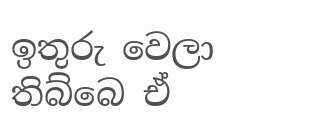ඉතුරු වෙලා තිබ්බෙ ඒ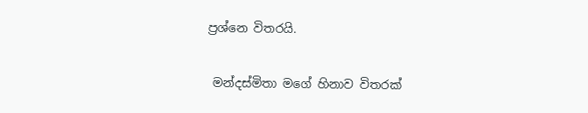ප්‍රශ්නෙ විතරයි.

 මන්දස්මිතා මගේ හිනාව විතරක්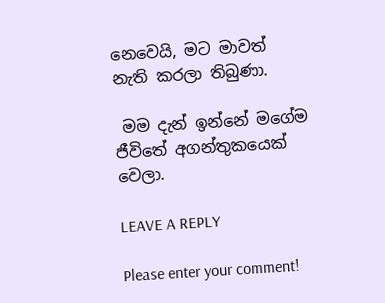නෙවෙයි, මට මාවත් නැති කරලා තිබුණා.

 මම දැන් ඉන්නේ මගේම ජීවිතේ අගන්තුකයෙක් වෙලා.

LEAVE A REPLY

Please enter your comment!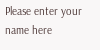Please enter your name here